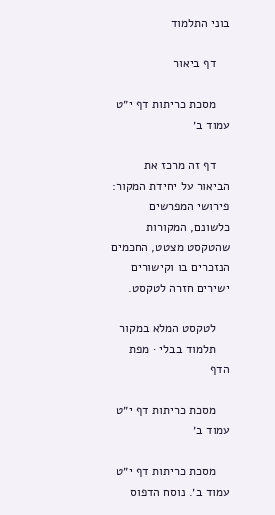בוני התלמוד

    דף ביאור

    מסכת כריתות דף י״ט עמוד ב׳

    דף זה מרכז את הביאור על יחידת המקור: פירושי המפרשים כלשונם, המקורות שהטקסט מצטט, החכמים הנזכרים בו וקישורים ישירים חזרה לטקסט.

    לטקסט המלא במקור
    תלמוד בבלי · מפת הדף

    מסכת כריתות דף י״ט עמוד ב׳

    מסכת כריתות דף י״ט עמוד ב׳. נוסח הדפוס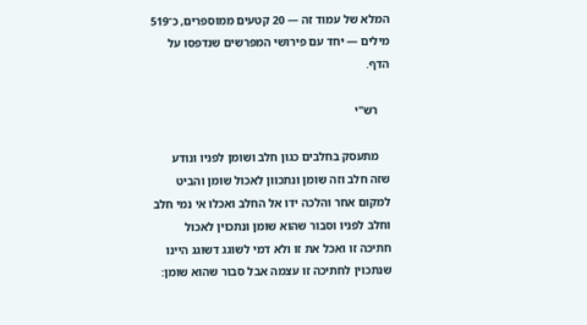המלא של עמוד זה — 20 קטעים ממוספרים, כ־519 מילים — יחד עם פירושי המפרשים שנדפסו על הדף.

    רש"י

    מתעסק בחלבים כגון חלב ושומן לפניו ונודע שזה חלב וזה שומן ונתכוון לאכול שומן והביט למקום אחר והלכה ידו אל החלב ואכלו אי נמי חלב וחלב לפניו וסבור שהוא שומן ונתכוין לאכול חתיכה זו ואכל את זו ולא דמי לשוגג דשוגג היינו שנתכוין לחתיכה זו עצמה אבל סבור שהוא שומן: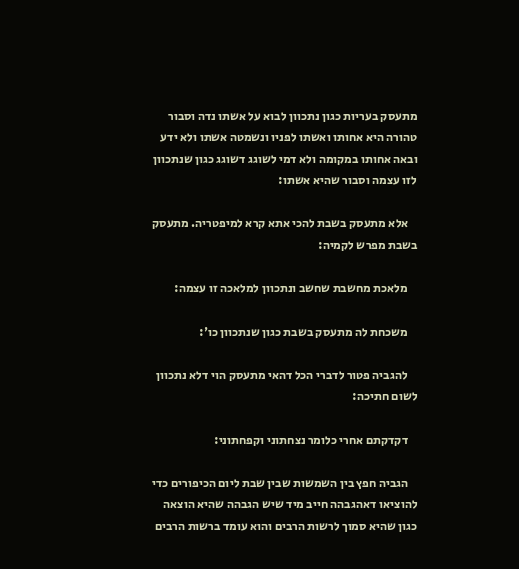מתעסק בעריות כגון נתכוון לבוא על אשתו נדה וסבור טהורה היא אחותו ואשתו לפניו ונשמטה אשתו ולא ידע ובאה אחותו במקומה ולא דמי לשוגג דשוגג כגון שנתכוון לזו עצמה וסבור שהיא אשתו:

    אלא מתעסק בשבת להכי אתא קרא למיפטריה. מתעסק בשבת מפרש לקמיה:

    מלאכת מחשבת שחשב ונתכוון למלאכה זו עצמה:

    משכחת לה מתעסק בשבת כגון שנתכוון כו':

    להגביה פטור לדברי הכל דהאי מתעסק הוי דלא נתכוון לשום חתיכה:

    דקדקתם אחרי כלומר נצחתוני וקפחתוני:

    הגביה חפץ בין השמשות שבין שבת ליום הכיפורים כדי להוציאו דאהגבהה חייב מיד שיש הגבהה שהיא הוצאה כגון שהיא סמוך לרשות הרבים והוא עומד ברשות הרבים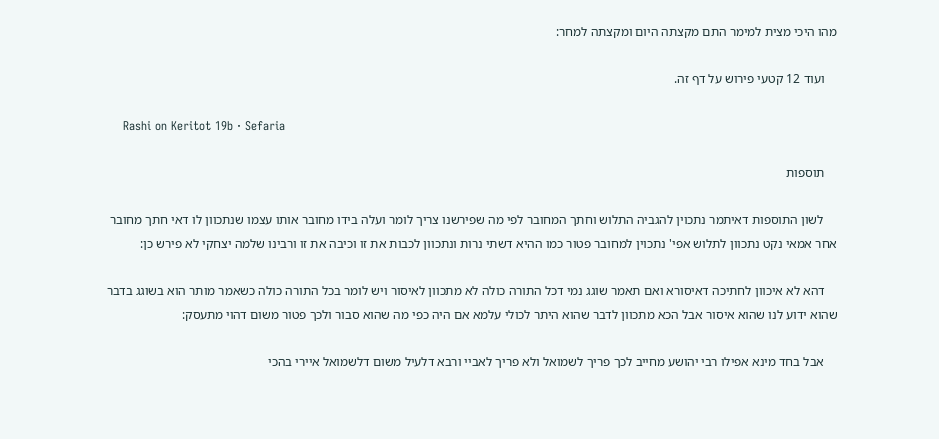מהו היכי מצית למימר התם מקצתה היום ומקצתה למחר:

    ועוד 12 קטעי פירוש על דף זה.

    Rashi on Keritot 19b · Sefaria

    תוספות

    לשון התוספות דאיתמר נתכוין להגביה התלוש וחתך המחובר לפי מה שפירשנו צריך לומר ועלה בידו מחובר אותו עצמו שנתכוון לו דאי חתך מחובר אחר אמאי נקט נתכוון לתלוש אפי' נתכוין למחובר פטור כמו ההיא דשתי נרות ונתכוון לכבות את זו וכיבה את זו ורבינו שלמה יצחקי לא פירש כן:

    דהא לא איכוון לחתיכה דאיסורא ואם תאמר שוגג נמי דכל התורה כולה לא מתכוון לאיסור ויש לומר בכל התורה כולה כשאמר מותר הוא בשוגג בדבר שהוא ידוע לנו שהוא איסור אבל הכא מתכוון לדבר שהוא היתר לכולי עלמא אם היה כפי מה שהוא סבור ולכך פטור משום דהוי מתעסק:

    אבל בחד מינא אפילו רבי יהושע מחייב לכך פריך לשמואל ולא פריך לאביי ורבא דלעיל משום דלשמואל איירי בהכי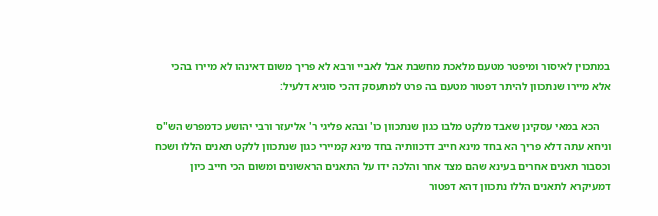במתכוין לאיסור ומיפטר מטעם מלאכת מחשבת אבל לאביי ורבא לא פריך משום דאינהו לא מיירו בהכי אלא מיירו שנתכוון להיתר דפטור מטעם בה פרט למתעסק דהכי סוגיא דלעיל:

    הכא במאי עסקינן שאבד מלקט מלבו כגון שנתכוון כו' ובהא פליגי ר' אליעזר ורבי יהושע כדמפרש הש"ס וניחא עתה דלא פריך הא בחד מינא חייב דדכוותיה בחד מינא קמיירי כגון שנתכוון ללקט תאנים הללו ושכח וכסבור תאנים אחרים בעינא שהם מצד אחר והלכה ידו על התאנים הראשונים ומשום הכי חייב כיון דמעיקרא לתאנים הללו נתכוון דהא דפטור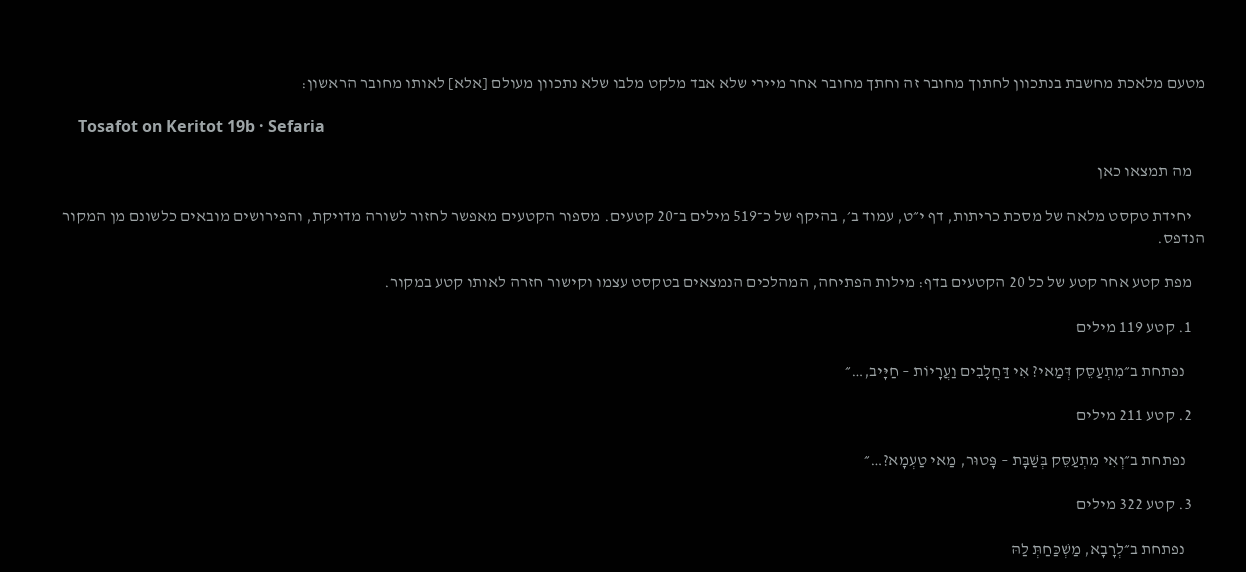מטעם מלאכת מחשבת בנתכוון לחתוך מחובר זה וחתך מחובר אחר מיירי שלא אבד מלקט מלבו שלא נתכוון מעולם [אלא] לאותו מחובר הראשון:

    Tosafot on Keritot 19b · Sefaria

    מה תמצאו כאן

    יחידת טקסט מלאה של מסכת כריתות, דף י״ט, עמוד ב׳, בהיקף של כ־519 מילים ב־20 קטעים. מספור הקטעים מאפשר לחזור לשורה מדויקת, והפירושים מובאים כלשונם מן המקור הנדפס.

    מפת קטע אחר קטע של כל 20 הקטעים בדף: מילות הפתיחה, המהלכים הנמצאים בטקסט עצמו וקישור חזרה לאותו קטע במקור.

    1. קטע 119 מילים

      נפתחת ב״מִתְעַסֵּק דְּמַאי? אִי דַּחֲלָבִים וַעֲרָיוֹת – חַיָּיב,…״

    2. קטע 211 מילים

      נפתחת ב״וְאִי מִתְעַסֵּק בְּשַׁבָּת – פָּטוּר, מַאי טַעְמָא?…״

    3. קטע 322 מילים

      נפתחת ב״לְרָבָא, מַשְׁכַּחַתְּ לַהּ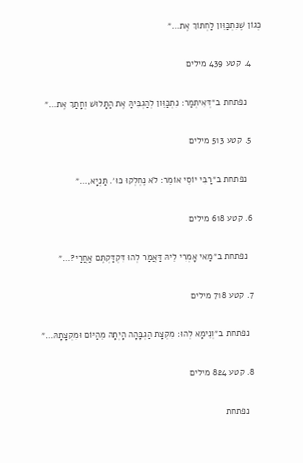כְּגוֹן שֶׁנִּתְכַּוֵּון לַחְתּוֹךְ אֶת…״

    4. קטע 439 מילים

      נפתחת ב״דְּאִיתְּמַר: נִתְכַּוֵּון לְהַגְבִּיהַּ אֶת הַתָּלוּשׁ וְחָתַךְ אֶת…״

    5. קטע 513 מילים

      נפתחת ב״רַבִּי יוֹסֵי אוֹמֵר: לֹא נֶחְלְקוּ כּוּ׳. תַּנְיָא,…״

    6. קטע 618 מילים

      נפתחת ב״מַאי אָמְרִי לֵיהּ דַּאֲמַר לְהוּ דִּקְדַּקְתֶּם אַחֲרַי?…״

    7. קטע 718 מילים

      נפתחת ב״וְנֵימָא לְהוּ: מִקְצָת הַגְבָּהָה הָיְתָה מֵהַיּוֹם וּמִקְצָתָהּ…״

    8. קטע 824 מילים

      נפתחת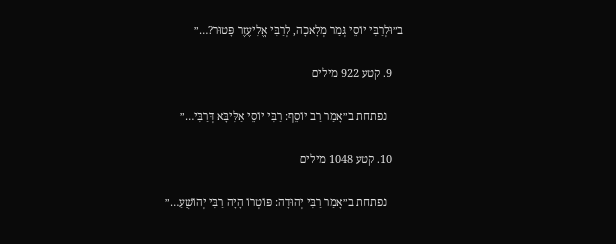ב״וּלְרַבִּי יוֹסֵי גְּמַר מְלָאכָה, לְרַבִּי אֱלִיעֶזֶר פָּטוּר?…״

    9. קטע 922 מילים

      נפתחת ב״אָמַר רַב יוֹסֵף: רַבִּי יוֹסֵי אַלִּיבָּא דְּרַבִּי…״

    10. קטע 1048 מילים

      נפתחת ב״אָמַר רַבִּי יְהוּדָה: פּוֹטְרוֹ הָיָה רַבִּי יְהוֹשֻׁעַ…״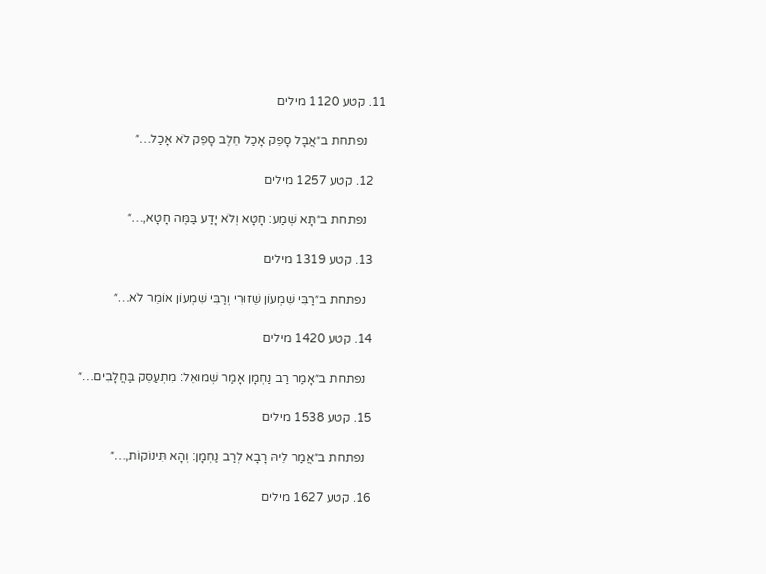11. קטע 1120 מילים

      נפתחת ב״אֲבָל סָפֵק אָכַל חֵלֶב סָפֵק לֹא אָכַל…״

    12. קטע 1257 מילים

      נפתחת ב״תָּא שְׁמַע: חָטָא וְלֹא יָדַע בַּמֶּה חָטָא,…״

    13. קטע 1319 מילים

      נפתחת ב״רַבִּי שִׁמְעוֹן שֵׁזוּרִי וְרַבִּי שִׁמְעוֹן אוֹמֵר לֹא…״

    14. קטע 1420 מילים

      נפתחת ב״אָמַר רַב נַחְמָן אָמַר שְׁמוּאֵל: מִתְעַסֵּק בַּחֲלָבִים…״

    15. קטע 1538 מילים

      נפתחת ב״אֲמַר לֵיהּ רָבָא לְרַב נַחְמָן: וְהָא תִּינוֹקוֹת,…״

    16. קטע 1627 מילים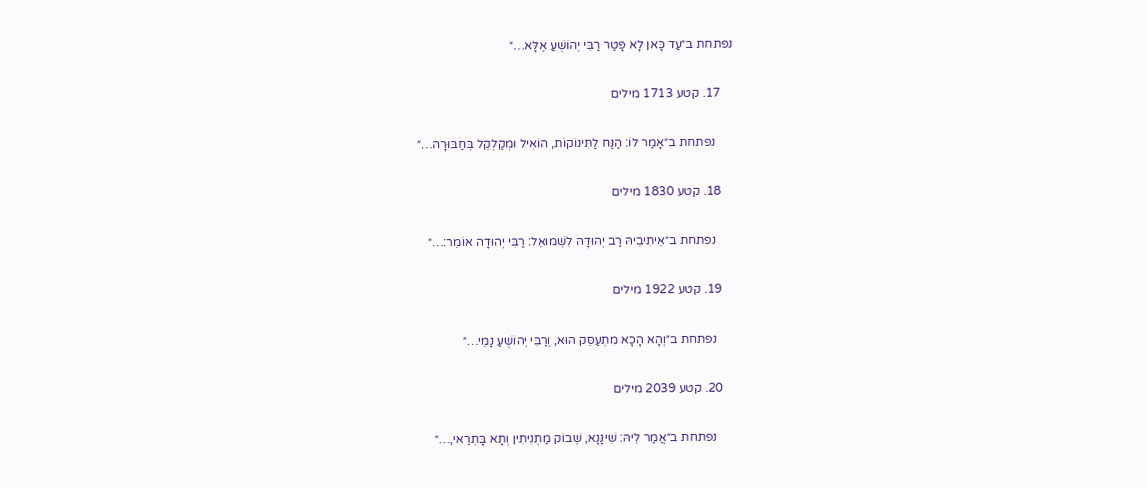נפתחת ב״עַד כָּאן לָא פָּטַר רַבִּי יְהוֹשֻׁעַ אֶלָּא…״

    17. קטע 1713 מילים

      נפתחת ב״אָמַר לוֹ: הַנַּח לַתִּינוֹקוֹת, הוֹאִיל וּמְקַלְקֵל בְּחַבּוּרָה…״

    18. קטע 1830 מילים

      נפתחת ב״אֵיתִיבֵיהּ רַב יְהוּדָה לִשְׁמוּאֵל: רַבִּי יְהוּדָה אוֹמֵר:…״

    19. קטע 1922 מילים

      נפתחת ב״וְהָא הָכָא מִתְעַסֵּק הוּא, וְרַבִּי יְהוֹשֻׁעַ נָמֵי…״

    20. קטע 2039 מילים

      נפתחת ב״אֲמַר לֵיהּ: שִׁינָּנָא, שְׁבוֹק מַתְנִיתִין וְתָא בָּתְרַאי,…״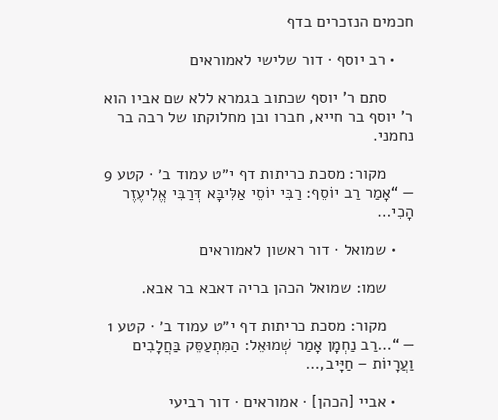חכמים הנזכרים בדף

    • רב יוסף · דור שלישי לאמוראים

      סתם ר' יוסף שכתוב בגמרא ללא שם אביו הוא ר' יוסף בר חייא, חברו ובן מחלוקתו של רבה בר נחמני.

      מקור: מסכת כריתות דף י״ט עמוד ב׳ · קטע 9 — “אָמַר רַב יוֹסֵף: רַבִּי יוֹסֵי אַלִּיבָּא דְּרַבִּי אֱלִיעֶזֶר הָכִי…

    • שמואל · דור ראשון לאמוראים

      שמו: שמואל הכהן בריה דאבא בר אבא.

      מקור: מסכת כריתות דף י״ט עמוד ב׳ · קטע 1 — “…רַב נַחְמָן אָמַר שְׁמוּאֵל: הַמִּתְעַסֵּק בַּחֲלָבִים וַעֲרָיוֹת – חַיָּיב,…

    • אביי [הכהן] · אמוראים · דור רביעי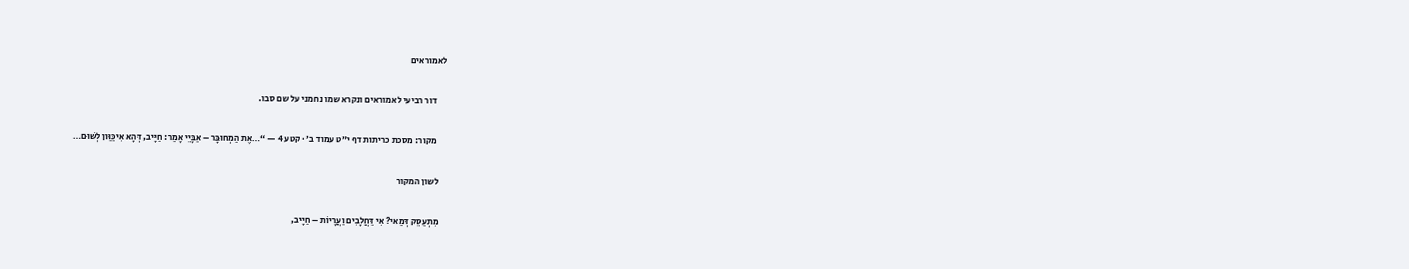לאמוראים

      דור רביעי לאמוראים ונקרא שמו נחמני על שם סבו.

      מקור: מסכת כריתות דף י״ט עמוד ב׳ · קטע 4 — “…אֶת הַמְחוּבָּר – אַבָּיֵי אָמַר: חַיָּיב, דְּהָא אִיכַּוַּון לְשׁוּם…

    לשון המקור

    מִתְעַסֵּק דְּמַאי? אִי דַּחֲלָבִים וַעֲרָיוֹת – חַיָּיב,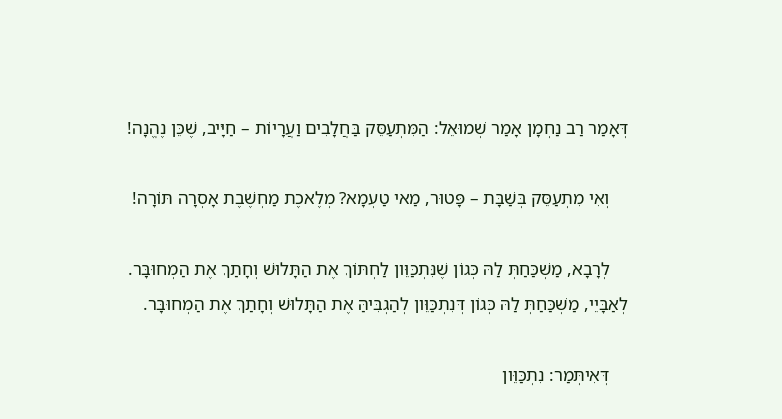דְּאָמַר רַב נַחְמָן אָמַר שְׁמוּאֵל: הַמִּתְעַסֵּק בַּחֲלָבִים וַעֲרָיוֹת – חַיָּיב, שֶׁכֵּן נֶהֱנָה!

    וְאִי מִתְעַסֵּק בְּשַׁבָּת – פָּטוּר, מַאי טַעְמָא? מְלֶאכֶת מַחְשֶׁבֶת אָסְרָה תּוֹרָה!

    לְרָבָא, מַשְׁכַּחַתְּ לַהּ כְּגוֹן שֶׁנִּתְכַּוֵּון לַחְתּוֹךְ אֶת הַתָּלוּשׁ וְחָתַךְ אֶת הַמְחוּבָּר. לְאַבָּיֵי, מַשְׁכַּחַתְּ לַהּ כְּגוֹן דְּנִתְכַּוֵּון לְהַגְבִּיהַּ אֶת הַתָּלוּשׁ וְחָתַךְ אֶת הַמְחוּבָּר.

    דְּאִיתְּמַר: נִתְכַּוֵּון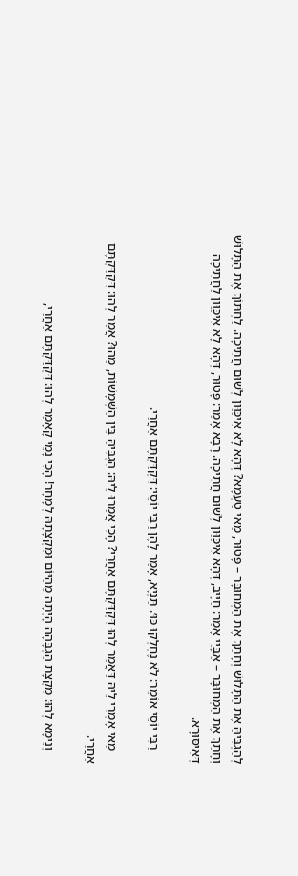לְהַגְבִּיהַּ אֶת הַתָּלוּשׁ וְחָתַךְ אֶת הַמְחוּבָּר – פָּטוּר, מַאי טַעְמָא? דְּהָא לָא אִיכַּוַּון לְשׁוּם חֲתִיכָה. לַחְתּוֹךְ אֶת הַתָּלוּשׁ וְחָתַךְ אֶת הַמְחוּבָּר – אַבָּיֵי אָמַר: חַיָּיב, דְּהָא אִיכַּוַּון לְשׁוּם חֲתִיכָה. רָבָא אָמַר: פָּטוּר, דְּהָא לָא אִיכַּוַּון לַחֲתִיכָה דְּאִיסּוּרָא.

    רַבִּי יוֹסֵי אוֹמֵר: לֹא נֶחְלְקוּ כּוּ׳. תַּנְיָא, אָמַר לָהֶן רַבִּי יוֹסֵי: דִּקְדַּקְתֶּם אַחֲרַי.

    מַאי אָמְרִי לֵיהּ דַּאֲמַר לְהוּ דִּקְדַּקְתֶּם אַחֲרַי? הָכִי אֲמַרוּ לֵיהּ: הִגְבִּיהַּ בֵּין הַשְּׁמָשׁוֹת, מַהוּ? אֲמַר לְהוּ: דִּקְדַּקְתֶּם אַחֲרַי.

    וְנֵימָא לְהוּ: מִקְצָת הַגְבָּהָה הָיְתָה מֵהַיּוֹם וּמִקְצָתָהּ לְמָחָר! הָכִי נָמֵי קָאָמַר לְהוּ: דִּקְדַּקְתֶּם אַחֲרַי,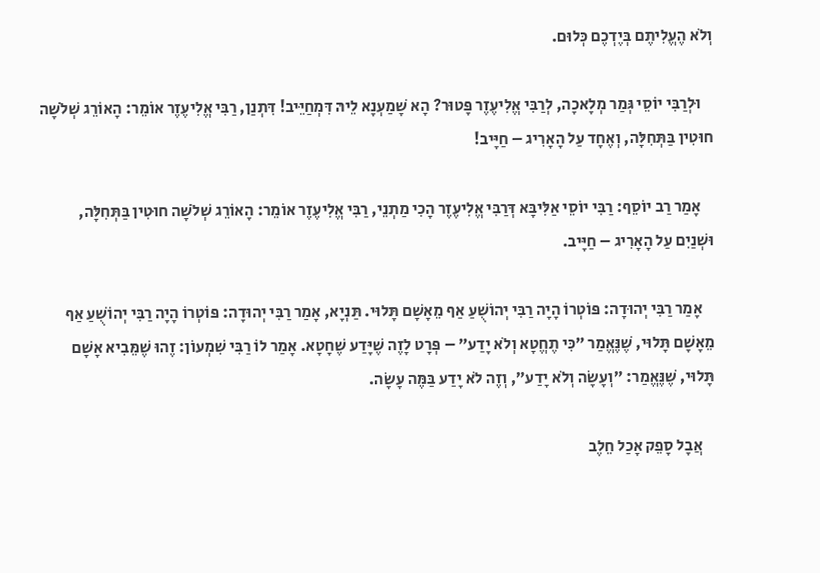וְלֹא הֶעֱלִיתֶם בְּיֶדְכֶם כְּלוּם.

    וּלְרַבִּי יוֹסֵי גְּמַר מְלָאכָה, לְרַבִּי אֱלִיעֶזֶר פָּטוּר? הָא שָׁמַעְנָא לֵיהּ דִּמְחַיֵּיב! דִּתְנַן, רַבִּי אֱלִיעֶזֶר אוֹמֵר: הָאוֹרֵג שְׁלֹשָׁה חוּטִין בַּתְּחִלָּה, וְאֶחָד עַל הָאָרִיג – חַיָּיב!

    אָמַר רַב יוֹסֵף: רַבִּי יוֹסֵי אַלִּיבָּא דְּרַבִּי אֱלִיעֶזֶר הָכִי מַתְנֵי, רַבִּי אֱלִיעֶזֶר אוֹמֵר: הָאוֹרֵג שְׁלֹשָׁה חוּטִין בַּתְּחִלָּה, וּשְׁנַיִם עַל הָאָרִיג – חַיָּיב.

    אָמַר רַבִּי יְהוּדָה: פּוֹטְרוֹ הָיָה רַבִּי יְהוֹשֻׁעַ אַף מֵאָשָׁם תָּלוּי. תַּנְיָא, אָמַר רַבִּי יְהוּדָה: פּוֹטְרוֹ הָיָה רַבִּי יְהוֹשֻׁעַ אַף מֵאָשָׁם תָּלוּי, שֶׁנֶּאֱמַר ״כִּי תֶחֱטָא וְלֹא יָדַע״ – פְּרָט לָזֶה שֶׁיָּדַע שֶׁחָטָא. אָמַר לוֹ רַבִּי שִׁמְעוֹן: זֶהוּ שֶׁמֵּבִיא אָשָׁם תָּלוּי, שֶׁנֶּאֱמַר: ״וְעָשָׂה וְלֹא יָדַע״, וְזֶה לֹא יָדַע בַּמֶּה עָשָׂה.

    אֲבָל סָפֵק אָכַל חֵלֶב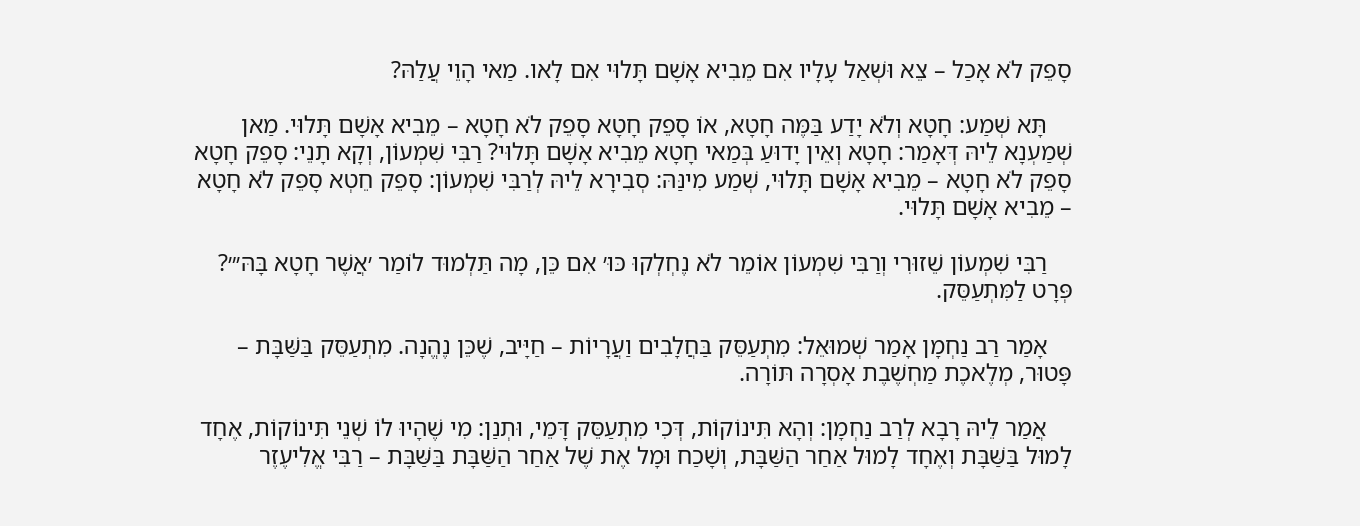סָפֵק לֹא אָכַל – צֵא וּשְׁאַל עָלָיו אִם מֵבִיא אָשָׁם תָּלוּי אִם לָאו. מַאי הָוֵי עֲלַהּ?

    תָּא שְׁמַע: חָטָא וְלֹא יָדַע בַּמֶּה חָטָא, אוֹ סָפֵק חָטָא סָפֵק לֹא חָטָא – מֵבִיא אָשָׁם תָּלוּי. מַאן שְׁמַעְנָא לֵיהּ דְּאָמַר: חָטָא וְאֵין יָדוּעַ בְּמַאי חָטָא מֵבִיא אָשָׁם תָּלוּי? רַבִּי שִׁמְעוֹן, וְקָא תָנֵי: סָפֵק חָטָא סָפֵק לֹא חָטָא – מֵבִיא אָשָׁם תָּלוּי, שְׁמַע מִינַּהּ: סְבִירָא לֵיהּ לְרַבִּי שִׁמְעוֹן: סָפֵק חֵטְא סָפֵק לֹא חָטָא – מֵבִיא אָשָׁם תָּלוּי.

    רַבִּי שִׁמְעוֹן שֵׁזוּרִי וְרַבִּי שִׁמְעוֹן אוֹמֵר לֹא נֶחְלְקוּ כּוּ׳ אִם כֵּן, מָה תַּלְמוּד לוֹמַר ׳אֲשֶׁר חָטָא בָּהּ׳״? פְּרָט לַמִּתְעַסֵּק.

    אָמַר רַב נַחְמָן אָמַר שְׁמוּאֵל: מִתְעַסֵּק בַּחֲלָבִים וַעֲרָיוֹת – חַיָּיב, שֶׁכֵּן נֶהֱנָה. מִתְעַסֵּק בַּשַּׁבָּת – פָּטוּר, מְלֶאכֶת מַחְשֶׁבֶת אָסְרָה תּוֹרָה.

    אֲמַר לֵיהּ רָבָא לְרַב נַחְמָן: וְהָא תִּינוֹקוֹת, דְּכִי מִתְעַסֵּק דָּמֵי, וּתְנַן: מִי שֶׁהָיוּ לוֹ שְׁנֵי תִּינוֹקוֹת, אֶחָד לָמוּל בַּשַּׁבָּת וְאֶחָד לָמוּל אַחַר הַשַּׁבָּת, וְשָׁכַח וּמָל אֶת שֶׁל אַחַר הַשַּׁבָּת בַּשַּׁבָּת – רַבִּי אֱלִיעֶזֶר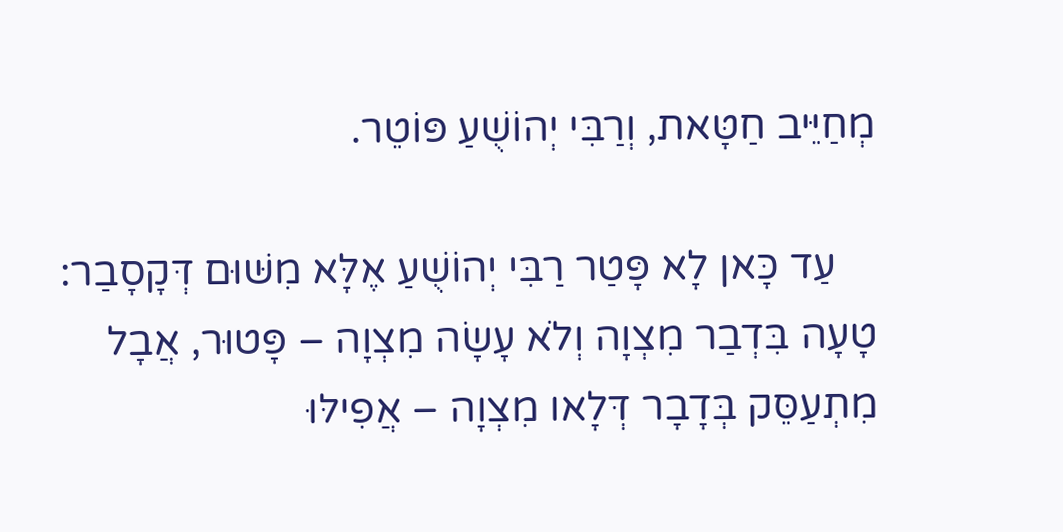מְחַיֵּיב חַטָּאת, וְרַבִּי יְהוֹשֻׁעַ פּוֹטֵר.

    עַד כָּאן לָא פָּטַר רַבִּי יְהוֹשֻׁעַ אֶלָּא מִשּׁוּם דְּקָסָבַר: טָעָה בִּדְבַר מִצְוָה וְלֹא עָשָׂה מִצְוָה – פָּטוּר, אֲבָל מִתְעַסֵּק בְּדָבָר דְּלָאו מִצְוָה – אֲפִילּוּ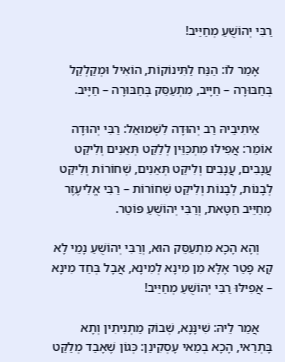רַבִּי יְהוֹשֻׁעַ מְחַיַּיב!

    אָמַר לוֹ: הַנַּח לַתִּינוֹקוֹת, הוֹאִיל וּמְקַלְקֵל בְּחַבּוּרָה – חַיָּיב, מִתְעַסֵּק בְּחַבּוּרָה – חַיָּיב.

    אֵיתִיבֵיהּ רַב יְהוּדָה לִשְׁמוּאֵל: רַבִּי יְהוּדָה אוֹמֵר: אֲפִילּוּ מִתְכַּוֵּין לְלַקֵּט תְּאֵנִים וְלִיקֵּט עֲנָבִים, עֲנָבִים וְלִיקֵּט תְּאֵנִים, שְׁחוֹרוֹת וְלִיקֵּט לְבָנוֹת, לְבָנוֹת וְלִיקֵּט שְׁחוֹרוֹת – רַבִּי אֱלִיעֶזֶר מְחַיֵּיב חַטָּאת, וְרַבִּי יְהוֹשֻׁעַ פּוֹטֵר.

    וְהָא הָכָא מִתְעַסֵּק הוּא, וְרַבִּי יְהוֹשֻׁעַ נָמֵי לָא קָא פָטַר אֶלָּא מִן מִינָא לְמִינָא, אֲבָל בְּחַד מִינָא – אֲפִילּוּ רַבִּי יְהוֹשֻׁעַ מְחַיַּיב!

    אֲמַר לֵיהּ: שִׁינָּנָא, שְׁבוֹק מַתְנִיתִין וְתָא בָּתְרַאי, הָכָא בְמַאי עָסְקִינַן: כְּגוֹן שֶׁאָבַד מְלַקֵּט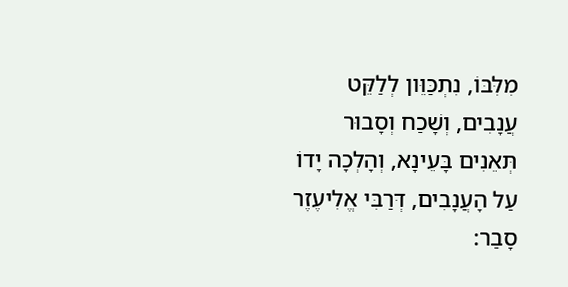מִלִּבּוֹ, נִתְכַּוֵּון לְלַקֵּט עֲנָבִים, וְשָׁכַח וְסָבוּר תְּאֵנִים בָּעֵינָא, וְהָלְכָה יָדוֹ עַל הָעֲנָבִים, דְּרַבִּי אֱלִיעֶזֶר סָבַר: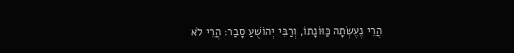הֲרֵי נֶעֶשְׂתָה כַּוּוֹנָתוֹ, וְרַבִּי יְהוֹשֻׁעַ סָבַר: הֲרֵי לֹא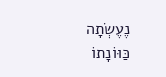נֶעֶשְׂתָה כַּוּוֹנָתוֹ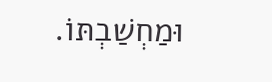וּמַחְשַׁבְתּוֹ.